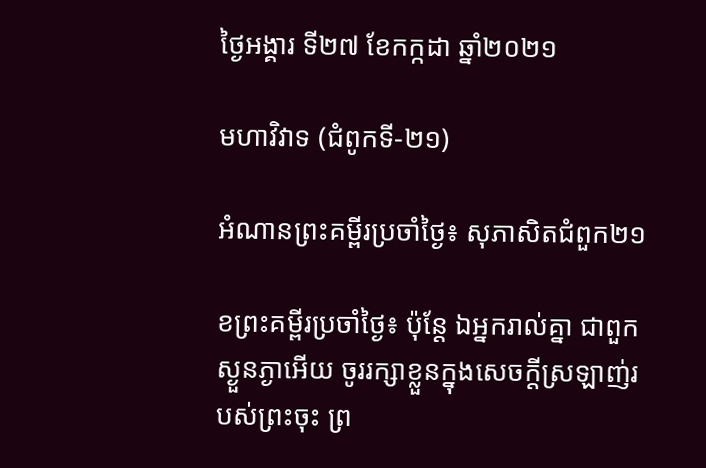ថ្ងៃអង្គារ ទី២៧ ខែកក្កដា ឆ្នាំ២០២១

មហាវិវាទ (ជំពូកទី-២១)

អំណានព្រះគម្ពីរប្រចាំថ្ងៃ៖ សុភាសិតជំពួក២១

ខព្រះគម្ពីរប្រចាំថ្ងៃ៖ ប៉ុន្តែ ឯអ្នករាល់គ្នា ជាពួកស្ងួនភ្ងាអើយ ចូររក្សាខ្លួនក្នុងសេចក្តីស្រឡាញ់របស់ព្រះចុះ ព្រ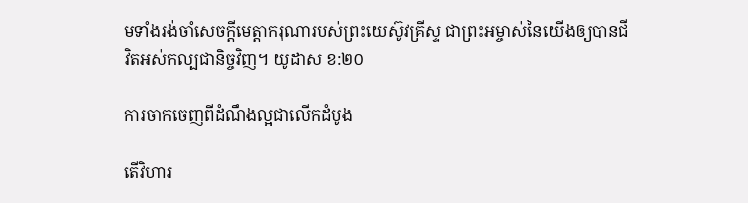មទាំងរង់ចាំសេចក្តីមេត្តាករុណារបស់ព្រះយេស៊ូវគ្រីស្ទ ជាព្រះអម្ចាស់នៃយើងឲ្យបានជីវិតអស់កល្បជានិច្ចវិញ។ យូដាស ខ:២០

ការចាកចេញពីដំណឹងល្អជាលើកដំបូង

តើវិហារ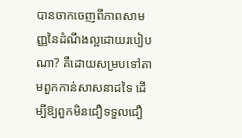បានចាកចេញពីភាពសាមញ្ញនៃដំណឹងល្អដោយរបៀបណា? គឺដោយសម្របទៅតាមពួកកាន់សាសនាដទៃ ដើម្បីឱ្យពួកមិនជឿទទួលជឿ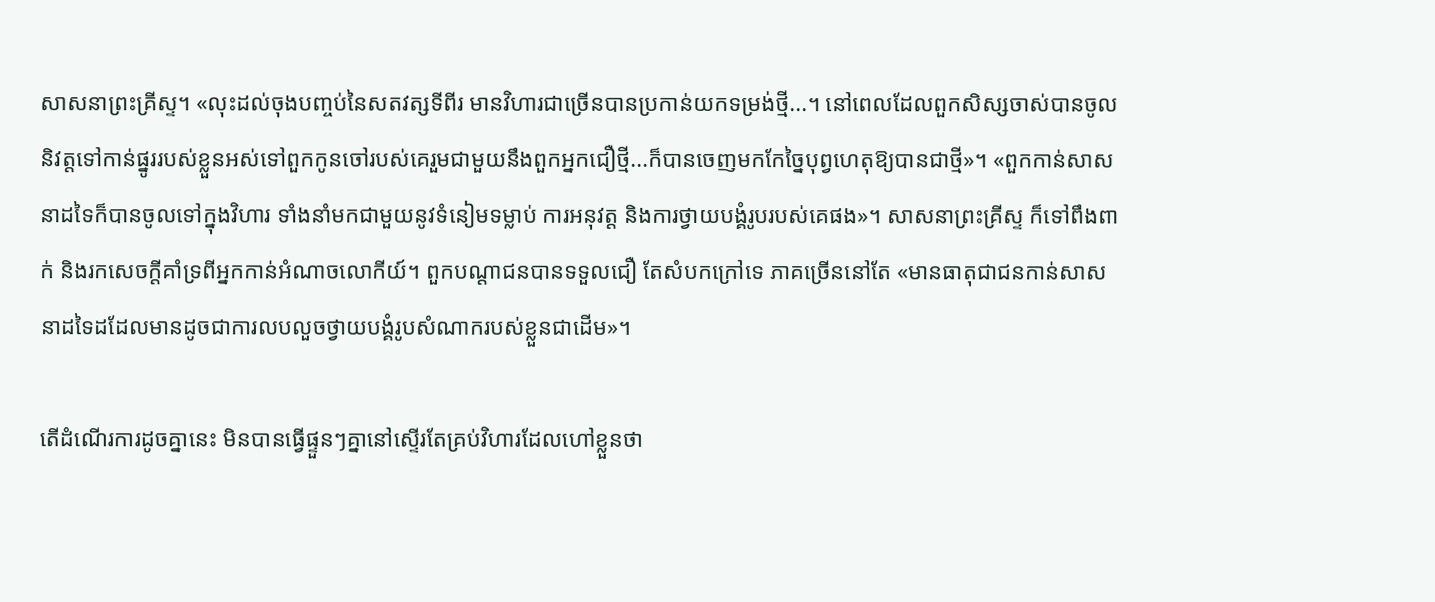សាសនាព្រះគ្រីស្ទ។ «លុះដល់ចុងបញ្ចប់នៃសតវត្សទីពីរ មានវិហារជាច្រើនបានប្រកាន់យកទម្រង់ថ្មី...។ នៅពេលដែលពួកសិស្សចាស់បានចូលនិវត្តទៅកាន់ផ្នូររបស់ខ្លួនអស់ទៅពួកកូនចៅរបស់គេរួមជាមួយនឹងពួកអ្នកជឿថ្មី...ក៏បានចេញមកកែច្នៃបុព្វហេតុឱ្យបានជាថ្មី»។ «ពួកកាន់សាសនាដទៃក៏បានចូលទៅក្នុងវិហារ ទាំងនាំមកជាមួយនូវទំនៀមទម្លាប់ ការអនុវត្ត និងការថ្វាយបង្គំរូបរបស់គេផង»។ សាសនាព្រះគ្រីស្ទ ក៏ទៅពឹងពាក់ និងរកសេចក្តីគាំទ្រពីអ្នកកាន់អំណាចលោកីយ៍។ ពួកបណ្តាជនបានទទួលជឿ តែសំបកក្រៅទេ ភាគច្រើននៅតែ «មានធាតុជាជនកាន់សាសនាដទៃដដែលមានដូចជាការលបលួចថ្វាយបង្គំរូបសំណាករបស់ខ្លួនជាដើម»។

តើដំណើរការដូចគ្នានេះ មិនបានធ្វើផ្ទួនៗគ្នានៅស្ទើរតែគ្រប់វិហារដែលហៅខ្លួនថា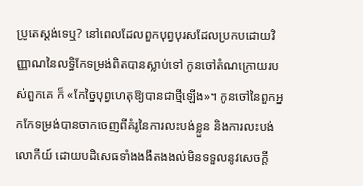ប្រូតេស្តង់ទេឬ? នៅពេលដែលពួកបុព្វបុរសដែលប្រកបដោយវិញ្ញាណនៃលទ្ធិកែទម្រង់ពិតបានស្លាប់ទៅ កូនចៅតំណក្រោយរបស់ពួកគេ ក៏ «កែច្នៃបុព្វហេតុឱ្យបានជាថ្មីឡើង»។ កូនចៅនៃពួកអ្នកកែទម្រង់បានចាកចេញពីគំរូនៃការលះបង់ខ្លួន និងការលះបង់លោកីយ៍ ដោយបដិសេធទាំងងងឹតងងល់មិនទទួលនូវសេចក្តី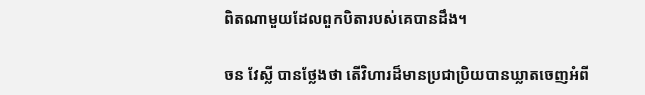ពិតណាមួយដែលពួកបិតារបស់គេបានដឹង។

ចន វែស្លី បានថ្លែងថា តើវិហារដ៏មានប្រជាប្រិយបានឃ្លាតចេញអំពី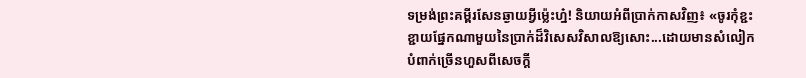ទម្រង់ព្រះគម្ពីរសែនឆ្ងាយអ្វីម៉្លេះហ្ន៎! និយាយអំពីប្រាក់កាសវិញ៖ «ចូរកុំខ្ជះខ្ជាយផ្នែកណាមួយនៃប្រាក់ដ៏វិសេសវិសាលឱ្យសោះ...ដោយមានសំលៀកបំពាក់ច្រើនហួសពីសេចក្តី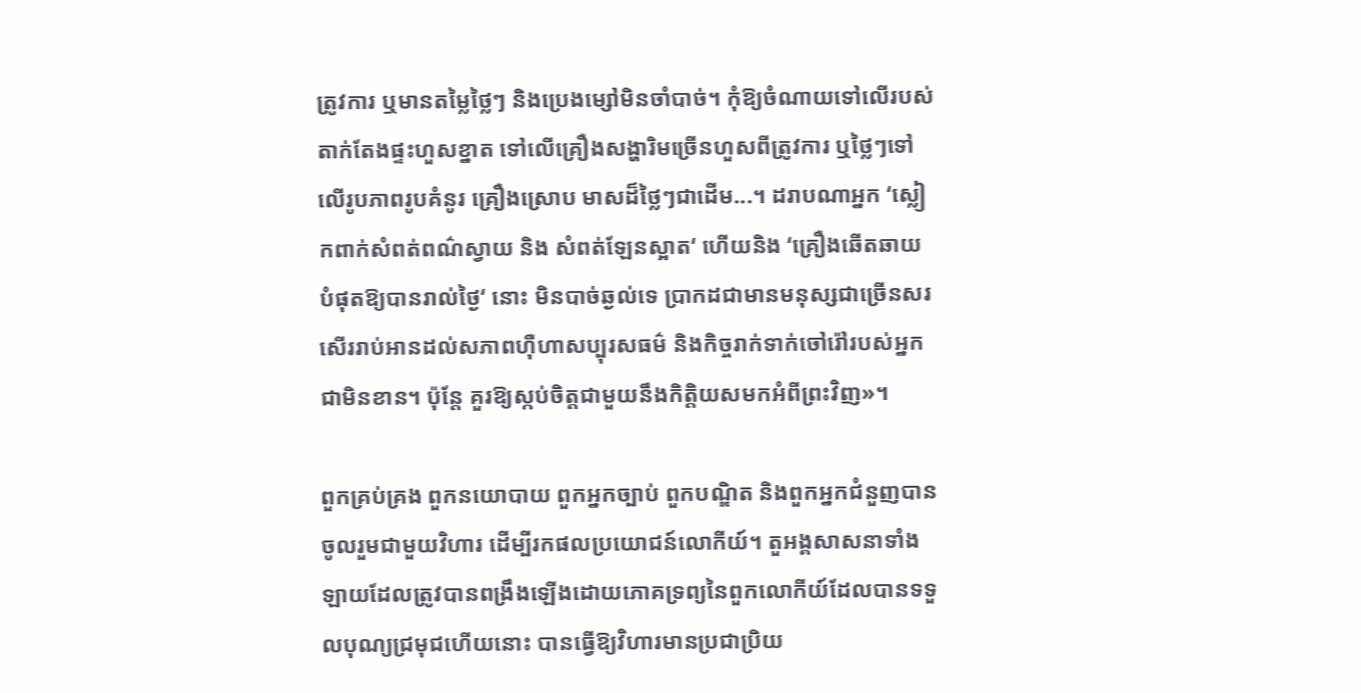ត្រូវការ ឬមានតម្លៃថ្លៃៗ និងប្រេងម្សៅមិនចាំបាច់។ កុំឱ្យចំណាយទៅលើរបស់តាក់តែងផ្ទះហួសខ្នាត ទៅលើគ្រឿងសង្ហារិមច្រើនហួសពីត្រូវការ ឬថ្លៃៗទៅលើរូបភាពរូបគំនូរ គ្រឿងស្រោប មាសដ៏ថ្លៃៗជាដើម...។ ដរាបណាអ្នក ‘ស្លៀកពាក់សំពត់ពណ៌ស្វាយ និង សំពត់ឡែនស្អាត‘ ហើយនិង ‘គ្រឿងឆើតឆាយបំផុតឱ្យបានរាល់ថ្ងៃ‘ នោះ មិនបាច់ឆ្ងល់ទេ ប្រាកដជាមានមនុស្សជាច្រើនសរសើររាប់អានដល់សភាពហ៊ឺហាសប្បុរសធម៌ និងកិច្ចរាក់ទាក់ចៅរ៉ៅរបស់អ្នកជាមិនខាន។ ប៉ុន្តែ គួរឱ្យស្កប់ចិត្តជាមួយនឹងកិត្តិយសមកអំពីព្រះវិញ»។

ពួកគ្រប់គ្រង ពួកនយោបាយ ពួកអ្នកច្បាប់ ពួកបណ្ឌិត និងពួកអ្នកជំនួញបានចូលរួមជាមួយវិហារ ដើម្បីរកផលប្រយោជន៍លោកីយ៍។ តួអង្គសាសនាទាំងឡាយដែលត្រូវបានពង្រឹងឡើងដោយភោគទ្រព្យនៃពួកលោកីយ៍ដែលបានទទួលបុណ្យជ្រមុជហើយនោះ បានធ្វើឱ្យវិហារមានប្រជាប្រិយ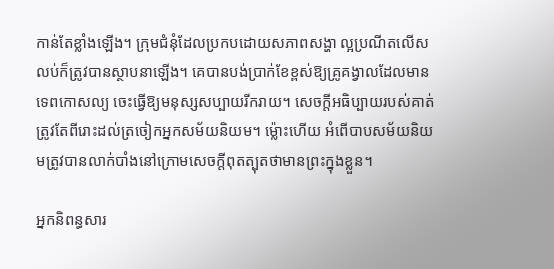កាន់តែខ្លាំងឡើង។ ក្រុមជំនុំដែលប្រកបដោយសភាពសង្ហា ល្អប្រណីតលើសលប់ក៏ត្រូវបានស្ថាបនាឡើង។ គេបានបង់ប្រាក់ខែខ្ពស់ឱ្យគ្រូគង្វាលដែលមានទេពកោសល្យ ចេះធ្វើឱ្យមនុស្សសប្បាយរីករាយ។ សេចក្តីអធិប្បាយរបស់គាត់ត្រូវតែពីរោះដល់ត្រចៀកអ្នកសម័យនិយម។ ម៉្លោះហើយ អំពើបាបសម័យនិយមត្រូវបានលាក់បាំងនៅក្រោមសេចក្តីពុតត្បុតថាមានព្រះក្នុងខ្លួន។

អ្នកនិពន្ធសារ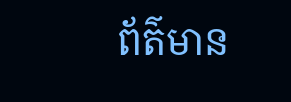ព័ត៌មាន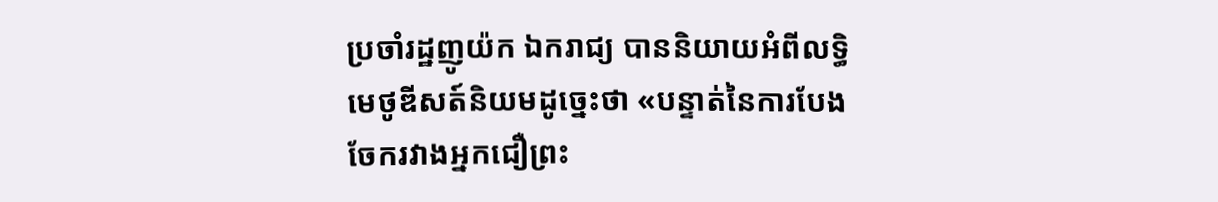ប្រចាំរដ្ឋញូយ៉ក ឯករាជ្យ បាននិយាយអំពីលទ្ធិមេថូឌីសត៍និយមដូច្នេះថា «បន្ទាត់នៃការបែងចែករវាងអ្នកជឿព្រះ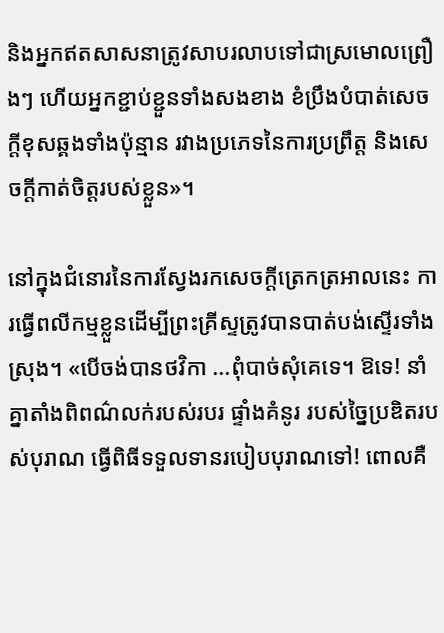និងអ្នកឥតសាសនាត្រូវសាបរលាបទៅជាស្រមោលព្រឿងៗ ហើយអ្នកខ្ជាប់ខ្ជួនទាំងសងខាង ខំប្រឹងបំបាត់សេចក្តីខុសឆ្គងទាំងប៉ុន្មាន រវាងប្រភេទនៃការប្រព្រឹត្ត និងសេចក្តីកាត់ចិត្តរបស់ខ្លួន»។

នៅក្នុងជំនោរនៃការស្វែងរកសេចក្តីត្រេកត្រអាលនេះ ការធ្វើពលីកម្មខ្លួនដើម្បីព្រះគ្រីស្ទត្រូវបានបាត់បង់ស្ទើរទាំងស្រុង។ «បើចង់បានថវិកា ...ពុំបាច់សុំគេទេ។ ឱទេ! នាំគ្នាតាំងពិពណ៌លក់របស់របរ ផ្ទាំងគំនូរ របស់ច្នៃប្រឌិតរបស់បុរាណ ធ្វើពិធីទទួលទានរបៀបបុរាណទៅ! ពោលគឺ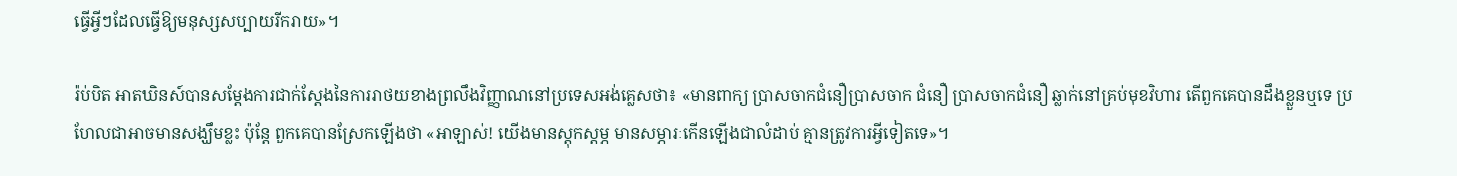ធ្វើអ្វីៗដែលធ្វើឱ្យមនុស្សសប្បាយរីករាយ»។

រ៉ប់បិត អាតឃិនស៍បានសម្តែងការជាក់ស្តែងនៃការរាថយខាងព្រលឹងវិញ្ញាណនៅប្រទេសអង់គ្លេសថា៖ «មានពាក្យ ប្រាសចាកជំនឿប្រាសចាក ជំនឿ ប្រាសចាកជំនឿ ឆ្លាក់នៅគ្រប់មុខវិហារ តើពួកគេបានដឹងខ្លួនឬទេ ប្រហែលជាអាចមានសង្ឃឹមខ្លះ ប៉ុន្តែ ពួកគេបានស្រែកឡើងថា «អាឡាស់! យើងមានស្តុកស្តម្ភ មានសម្ភារៈកើនឡើងជាលំដាប់ គ្មានត្រូវការអ្វីទៀតទេ»។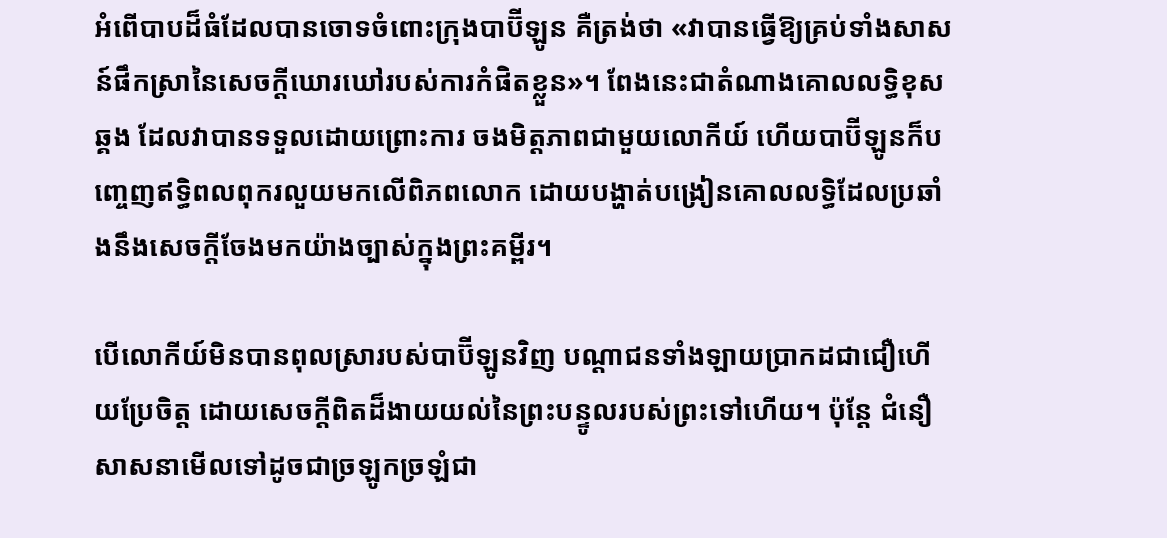អំពើបាបដ៏ធំដែលបានចោទចំពោះក្រុងបាប៊ីឡូន គឺត្រង់ថា «វាបានធ្វើឱ្យគ្រប់ទាំងសាសន៍ផឹកស្រានៃសេចក្តីឃោរឃៅរបស់ការកំផិតខ្លួន»។ ពែងនេះជាតំណាងគោលលទ្ធិខុសឆ្គង ដែលវាបានទទួលដោយព្រោះការ ចងមិត្តភាពជាមួយលោកីយ៍ ហើយបាប៊ីឡូនក៏បញ្ចេញឥទ្ធិពលពុករលួយមកលើពិភពលោក ដោយបង្ហាត់បង្រៀនគោលលទ្ធិដែលប្រឆាំងនឹងសេចក្តីចែងមកយ៉ាងច្បាស់ក្នុងព្រះគម្ពីរ។

បើលោកីយ៍មិនបានពុលស្រារបស់បាប៊ីឡូនវិញ បណ្តាជនទាំងឡាយប្រាកដជាជឿហើយប្រែចិត្ត ដោយសេចក្តីពិតដ៏ងាយយល់នៃព្រះបន្ទូលរបស់ព្រះទៅហើយ។ ប៉ុន្តែ ជំនឿសាសនាមើលទៅដូចជាច្រឡូកច្រឡំជា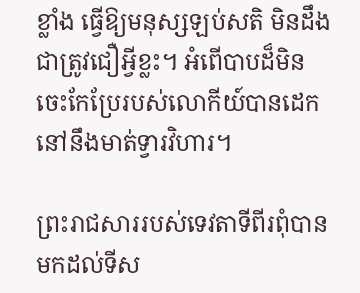ខ្លាំង ធ្វើឱ្យមនុស្សឡប់សតិ មិនដឹងជាត្រូវជឿអ្វីខ្លះ។ អំពើបាបដ៏មិនចេះកែប្រែរបស់លោកីយ៍បានដេកនៅនឹងមាត់ទ្វារវិហារ។

ព្រះរាជសាររបស់ទេវតាទីពីរពុំបានមកដល់ទីស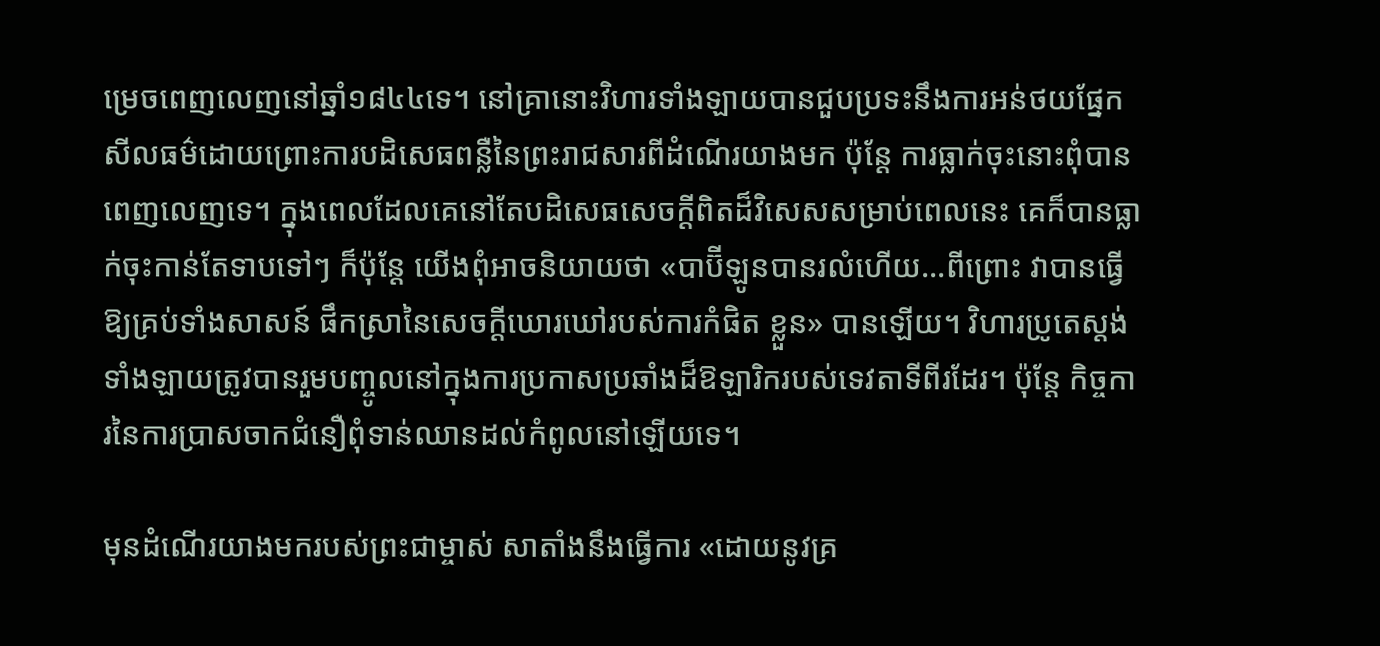ម្រេចពេញលេញនៅឆ្នាំ១៨៤៤ទេ។ នៅគ្រានោះវិហារទាំងឡាយបានជួបប្រទះនឹងការអន់ថយផ្នែកសីលធម៌ដោយព្រោះការបដិសេធពន្លឺនៃព្រះរាជសារពីដំណើរយាងមក ប៉ុន្តែ ការធ្លាក់ចុះនោះពុំបានពេញលេញទេ។ ក្នុងពេលដែលគេនៅតែបដិសេធសេចក្តីពិតដ៏វិសេសសម្រាប់ពេលនេះ គេក៏បានធ្លាក់ចុះកាន់តែទាបទៅៗ ក៏ប៉ុន្តែ យើងពុំអាចនិយាយថា «បាប៊ីឡូនបានរលំហើយ...ពីព្រោះ វាបានធ្វើឱ្យគ្រប់ទាំងសាសន៍ ផឹកស្រានៃសេចក្តីឃោរឃៅរបស់ការកំផិត ខ្លួន» បានឡើយ។ វិហារប្រូតេស្តង់ទាំងឡាយត្រូវបានរួមបញ្ចូលនៅក្នុងការប្រកាសប្រឆាំងដ៏ឱឡារិករបស់ទេវតាទីពីរដែរ។ ប៉ុន្តែ កិច្ចការនៃការប្រាសចាកជំនឿពុំទាន់ឈានដល់កំពូលនៅឡើយទេ។

មុនដំណើរយាងមករបស់ព្រះជាម្ចាស់ សាតាំងនឹងធ្វើការ «ដោយនូវគ្រ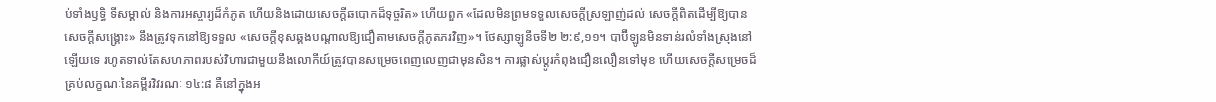ប់ទាំងឫទ្ធិ ទីសម្គាល់ និងការអស្ចារ្យដ៏កំភូត ហើយនិងដោយសេចក្តីឆបោកដ៏ទុច្ចរិត» ហើយពួក «ដែលមិនព្រមទទួលសេចក្តីស្រឡាញ់ដល់ សេចក្តីពិតដើម្បីឱ្យបានសេចក្តីសង្គ្រោះ» នឹងត្រូវទុកនៅឱ្យទទួល «សេចក្តីខុសឆ្គងបណ្តាលឱ្យជឿតាមសេចក្តីភូតភរវិញ»។ ថែស្សាឡូនីចទី២ ២:៩,១១។ បាប៊ីឡូនមិនទាន់រលំទាំងស្រុងនៅឡើយទេ រហូតទាល់តែសហភាពរបស់វិហារជាមួយនឹងលោកីយ៍ត្រូវបានសម្រេចពេញលេញជាមុនសិន។ ការផ្លាស់ប្តូរកំពុងជឿនលឿនទៅមុខ ហើយសេចក្តីសម្រេចដ៏គ្រប់លក្ខណៈនៃគម្ពីរវិវរណៈ ១៤:៨ គឺនៅក្នុងអ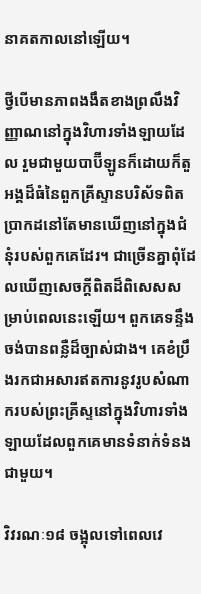នាគតកាលនៅឡើយ។

ថ្វីបើមានភាពងងឹតខាងព្រលឹងវិញ្ញាណនៅក្នុងវិហារទាំងឡាយដែល រួមជាមួយបាប៊ីឡូនក៏ដោយក៏តួអង្គដ៏ធំនៃពួកគ្រីស្ទានបរិស័ទពិតប្រាកដនៅតែមានឃើញនៅក្នុងជំនុំរបស់ពួកគេដែរ។ ជាច្រើនគ្នាពុំដែលឃើញសេចក្តីពិតដ៏ពិសេសសម្រាប់ពេលនេះឡើយ។ ពួកគេទន្ទឹងចង់បានពន្លឺដ៏ច្បាស់ជាង។ គេខំប្រឹងរកជាអសារឥតការនូវរូបសំណាករបស់ព្រះគ្រីស្ទនៅក្នុងវិហារទាំងឡាយដែលពួកគេមានទំនាក់ទំនងជាមួយ។

វិវរណៈ១៨ ចង្អុលទៅពេលវេ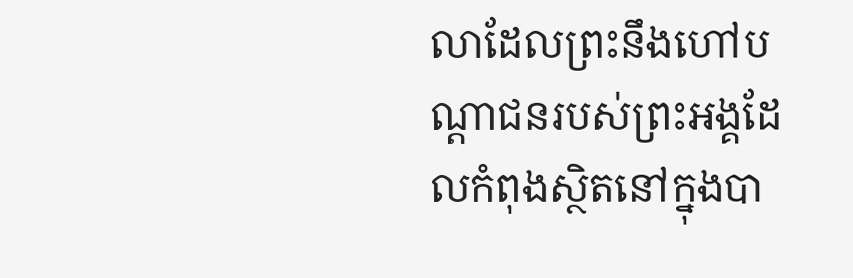លាដែលព្រះនឹងហៅបណ្តាជនរបស់ព្រះអង្គដែលកំពុងស្ថិតនៅក្នុងបា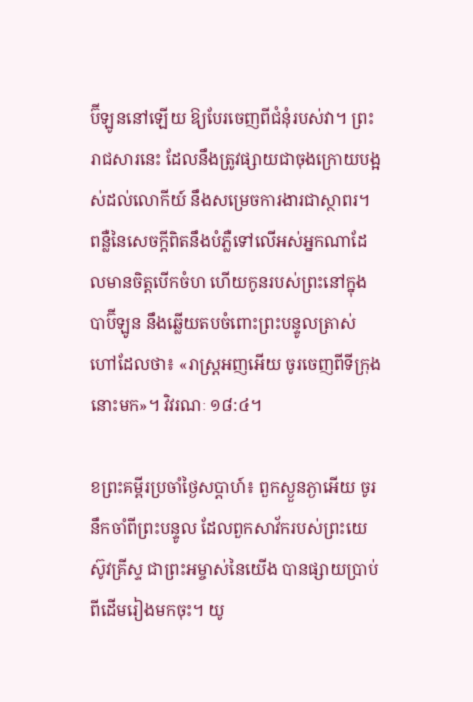ប៊ីឡូននៅឡើយ ឱ្យបែរចេញពីជំនុំរបស់វា។ ព្រះរាជសារនេះ ដែលនឹងត្រូវផ្សាយជាចុងក្រោយបង្អស់ដល់លោកីយ៍ នឹងសម្រេចការងារជាស្ថាពរ។ ពន្លឺនៃសេចក្តីពិតនឹងបំភ្លឺទៅលើអស់អ្នកណាដែលមានចិត្តបើកចំហ ហើយកូនរបស់ព្រះនៅក្នុងបាប៊ីឡូន នឹងឆ្លើយតបចំពោះព្រះបន្ទូលត្រាស់ហៅដែលថា៖ «រាស្ត្រអញអើយ ចូរចេញពីទីក្រុងនោះមក»។ វិវរណៈ ១៨:៤។

ខព្រះគម្ពីរប្រចាំថ្ងៃសប្តាហ៍៖ ពួកស្ងួនភ្ងាអើយ ចូរនឹកចាំពីព្រះបន្ទូល ដែលពួកសាវ័ករបស់ព្រះយេស៊ូវគ្រីស្ទ ជាព្រះអម្ចាស់នៃយើង បានផ្សាយប្រាប់ពីដើមរៀងមកចុះ។ យូ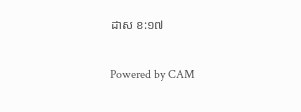ដាស ខ:១៧

Powered by CAM